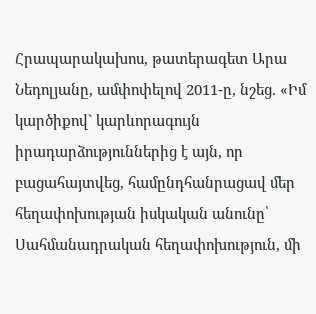Հրապարակախոս, թատերագետ Արա Նեդոլյանը, ամփոփելով 2011-ը, նշեց. «Իմ կարծիքով` կարևորագույն իրադարձություններից է այն, որ բացահայտվեց, համընդհանրացավ մեր հեղափոխության իսկական անունը՝ Սահմանադրական հեղափոխություն, մի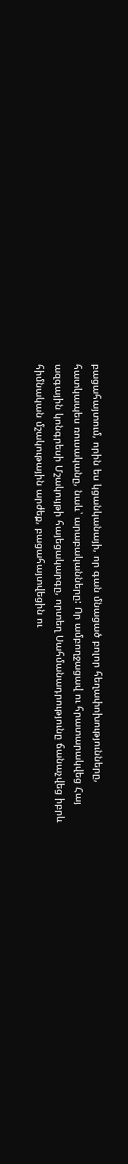բացահայտում, որին ես կցանկանայի, որ գան մնացած բոլոր հեղափոխությունները, հատկապես ռուսականը, նաև՝ արաբականները: Որ ամբողջացավ ու հրատարակվեց Հայ ազգային կոնգրեսի Մշակույթի հայեցակարգը, որտեղ Սահմանադրությունը ճանաչվեց իբրև հիմնական մշակութային արժեք, բացահայտվեցին ու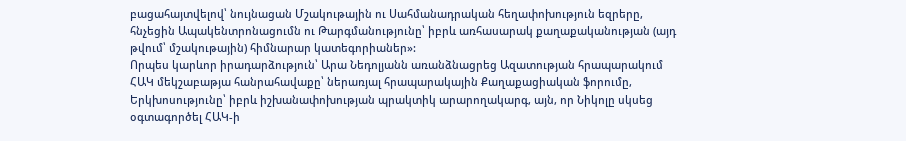բացահայտվելով՝ նույնացան Մշակութային ու Սահմանադրական հեղափոխություն եզրերը, հնչեցին Ապակենտրոնացումն ու Թարգմանությունը՝ իբրև առհասարակ քաղաքականության (այդ թվում՝ մշակութային) հիմնարար կատեգորիաներ»:
Որպես կարևոր իրադարձություն՝ Արա Նեդոլյանն առանձնացրեց Ազատության հրապարակում ՀԱԿ մեկշաբաթյա հանրահավաքը՝ ներառյալ հրապարակային Քաղաքացիական ֆորումը, Երկխոսությունը՝ իբրև իշխանափոխության պրակտիկ արարողակարգ, այն, որ Նիկոլը սկսեց օգտագործել ՀԱԿ-ի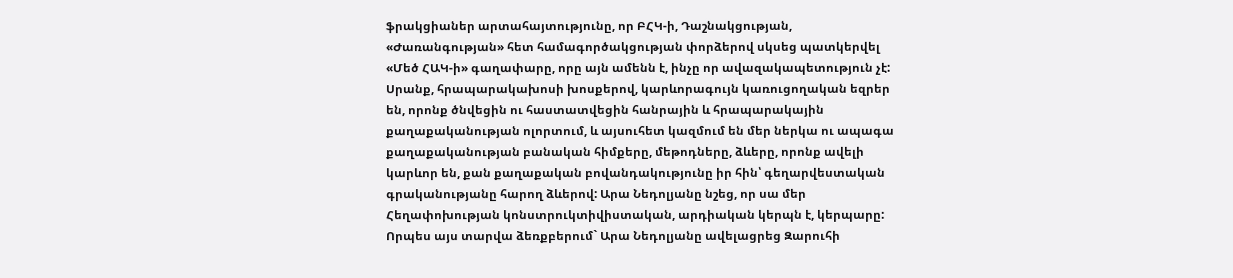ֆրակցիաներ արտահայտությունը, որ ԲՀԿ-ի, Դաշնակցության, «Ժառանգության» հետ համագործակցության փորձերով սկսեց պատկերվել «Մեծ ՀԱԿ-ի» գաղափարը, որը այն ամենն է, ինչը որ ավազակապետություն չէ:
Սրանք, հրապարակախոսի խոսքերով, կարևորագույն կառուցողական եզրեր են, որոնք ծնվեցին ու հաստատվեցին հանրային և հրապարակային քաղաքականության ոլորտում, և այսուհետ կազմում են մեր ներկա ու ապագա քաղաքականության բանական հիմքերը, մեթոդները, ձևերը, որոնք ավելի կարևոր են, քան քաղաքական բովանդակությունը իր հին՝ գեղարվեստական գրականությանը հարող ձևերով: Արա Նեդոլյանը նշեց, որ սա մեր Հեղափոխության կոնստրուկտիվիստական, արդիական կերպն է, կերպարը:
Որպես այս տարվա ձեռքբերում` Արա Նեդոլյանը ավելացրեց Զարուհի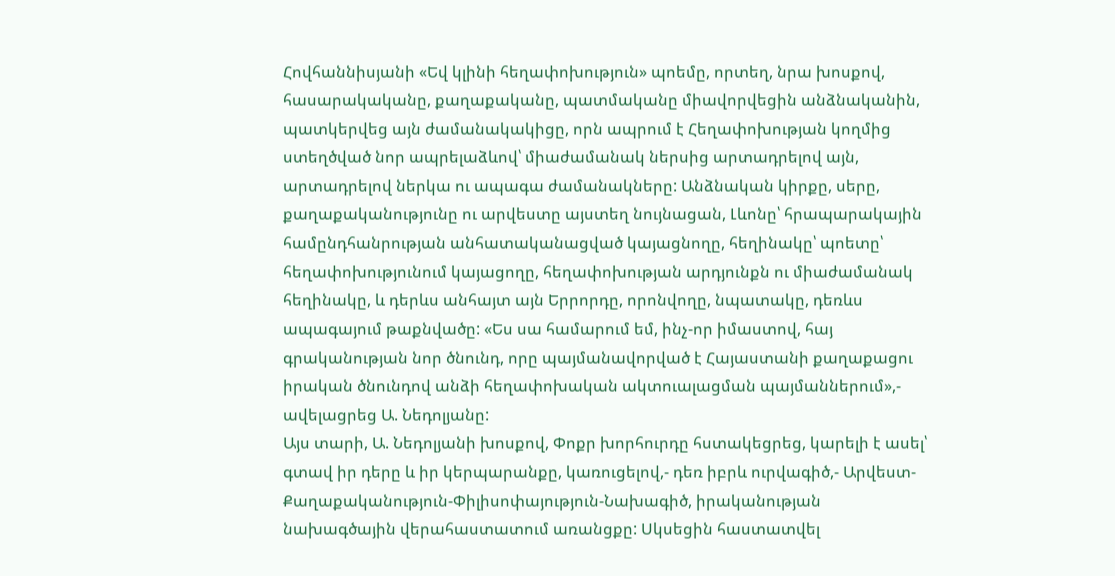Հովհաննիսյանի «Եվ կլինի հեղափոխություն» պոեմը, որտեղ, նրա խոսքով, հասարակականը, քաղաքականը, պատմականը միավորվեցին անձնականին, պատկերվեց այն ժամանակակիցը, որն ապրում է Հեղափոխության կողմից ստեղծված նոր ապրելաձևով՝ միաժամանակ ներսից արտադրելով այն, արտադրելով ներկա ու ապագա ժամանակները: Անձնական կիրքը, սերը, քաղաքականությունը ու արվեստը այստեղ նույնացան, Լևոնը՝ հրապարակային համընդհանրության անհատականացված կայացնողը, հեղինակը՝ պոետը՝ հեղափոխությունում կայացողը, հեղափոխության արդյունքն ու միաժամանակ հեղինակը, և դերևս անհայտ այն Երրորդը, որոնվողը, նպատակը, դեռևս ապագայում թաքնվածը: «Ես սա համարում եմ, ինչ-որ իմաստով, հայ գրականության նոր ծնունդ, որը պայմանավորված է Հայաստանի քաղաքացու իրական ծնունդով անձի հեղափոխական ակտուալացման պայմաններում»,- ավելացրեց Ա. Նեդոլյանը:
Այս տարի, Ա. Նեդոլյանի խոսքով, Փոքր խորհուրդը հստակեցրեց, կարելի է ասել՝ գտավ իր դերը և իր կերպարանքը, կառուցելով,- դեռ իբրև ուրվագիծ,- Արվեստ-Քաղաքականություն-Փիլիսոփայություն-Նախագիծ, իրականության նախագծային վերահաստատում առանցքը: Սկսեցին հաստատվել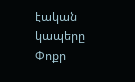էական կապերը Փոքր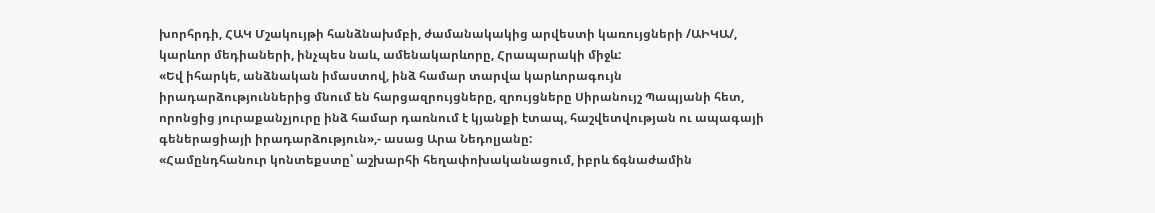խորհրդի, ՀԱԿ Մշակույթի հանձնախմբի, ժամանակակից արվեստի կառույցների /ԱԻԿԱ/, կարևոր մեդիաների, ինչպես նաև, ամենակարևորը, Հրապարակի միջև:
«Եվ իհարկե, անձնական իմաստով, ինձ համար տարվա կարևորագույն իրադարձություններից մնում են հարցազրույցները, զրույցները Սիրանույշ Պապյանի հետ, որոնցից յուրաքանչյուրը ինձ համար դառնում է կյանքի էտապ, հաշվետվության ու ապագայի գեներացիայի իրադարձություն»,- ասաց Արա Նեդոլյանը:
«Համընդհանուր կոնտեքստը՝ աշխարհի հեղափոխականացում, իբրև ճգնաժամին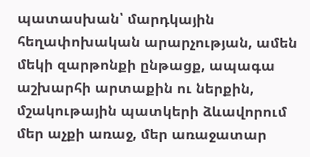պատասխան՝ մարդկային հեղափոխական արարչության, ամեն մեկի զարթոնքի ընթացք, ապագա աշխարհի արտաքին ու ներքին, մշակութային պատկերի ձևավորում մեր աչքի առաջ, մեր առաջատար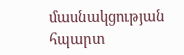մասնակցության հպարտ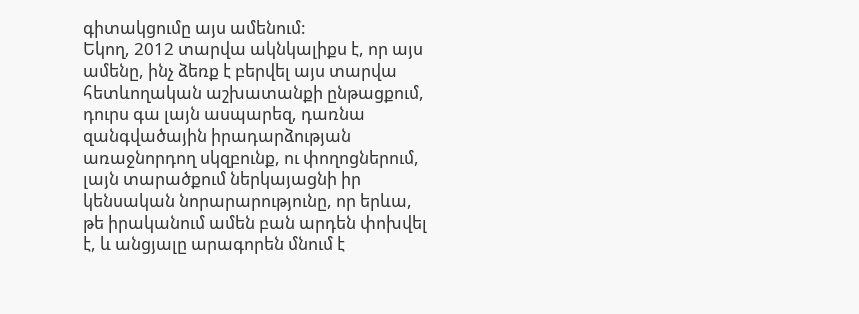գիտակցումը այս ամենում:
Եկող, 2012 տարվա ակնկալիքս է, որ այս ամենը, ինչ ձեռք է բերվել այս տարվա հետևողական աշխատանքի ընթացքում, դուրս գա լայն ասպարեզ, դառնա զանգվածային իրադարձության առաջնորդող սկզբունք, ու փողոցներում, լայն տարածքում ներկայացնի իր կենսական նորարարությունը, որ երևա, թե իրականում ամեն բան արդեն փոխվել է, և անցյալը արագորեն մնում է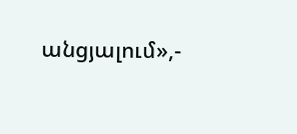անցյալում»,-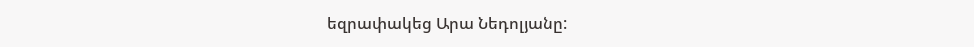եզրափակեց Արա Նեդոլյանը: